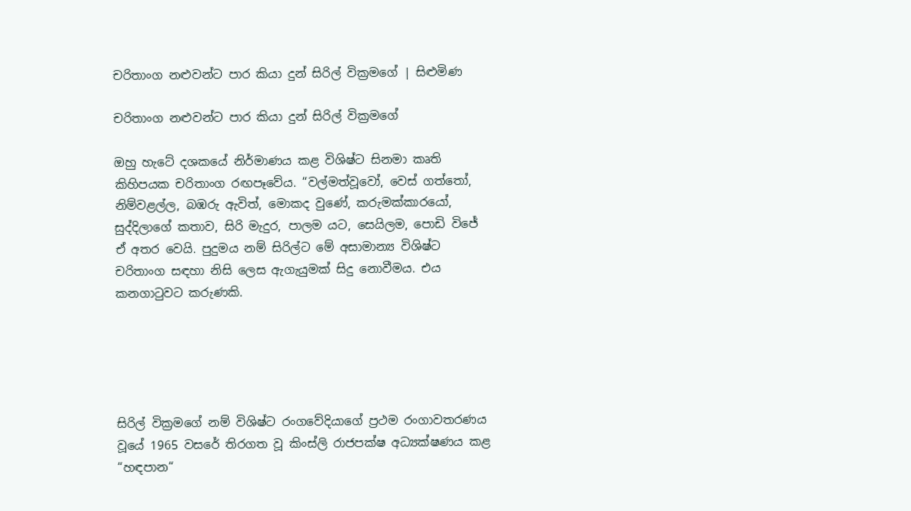චරිතාංග නළුවන්ට පාර කියා දුන් සිරිල් වික්‍රමගේ | සිළුමිණ

චරිතාංග නළුවන්ට පාර කියා දුන් සිරිල් වික්‍රමගේ

ඔහු හැටේ දශකයේ නිර්මාණය කළ විශිෂ්ට සිනමා කෘති කිහිපයක චරිතාංග රඟපෑවේය. “වල්මත්වූවෝ, වෙස් ගත්තෝ, නිම්වළල්ල, බඹරු ඇවිත්, මොකද වුණේ, කරුමක්කාරයෝ, සුද්දිලාගේ කතාව, සිරි මැදුර, පාලම යට, සෙයිලම, පොඩි විජේ ඒ අතර වෙයි. පුදුමය නම් සිරිල්ට මේ අසාමාන්‍ය විශිෂ්ට චරිතාංග සඳහා නිසි ලෙස ඇගැයුමක් සිදු නොවීමය. එය කනගාටුවට කරුණකි.





සිරිල් වික්‍රමගේ නම් විශිෂ්ට රංගවේදියාගේ ප්‍රථම රංගාවතරණය වූයේ 1965 වසරේ තිරගත වූ කිංස්ලි රාජපක්ෂ අධ්‍යක්ෂණය කළ “හඳපාන“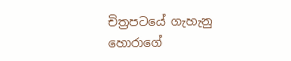චිත්‍රපටයේ ගැහැනු හොරාගේ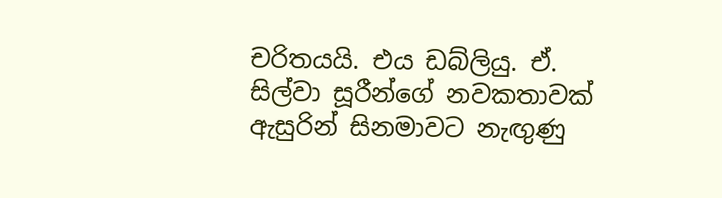චරිතයයි. එය ඩබ්ලියු. ඒ. සිල්වා සූරීන්ගේ නවකතාවක් ඇසුරින් සිනමාවට නැඟුණු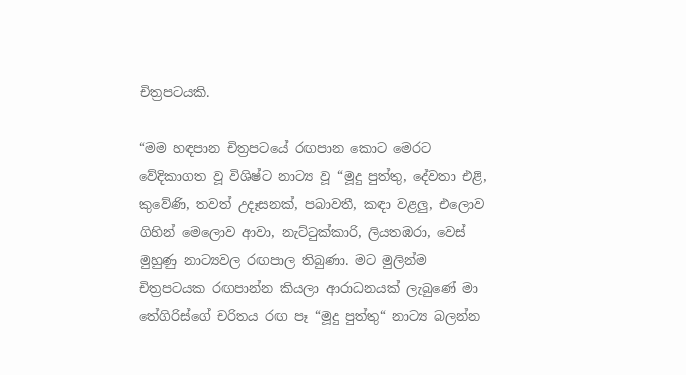චිත්‍රපටයකි.

“මම හඳපාන චිත්‍රපටයේ රඟපාන කොට මෙරට වේදිකාගත වූ විශිෂ්ට නාට්‍ය වූ “මූදු පුත්තු, දේවතා එළි, කුවේණි, තවත් උදෑසනක්, පබාවතී, කඳා වළලු, එලොව ගිහින් මෙලොව ආවා, නැට්ටුක්කාරි, ලියතඹරා, වෙස් මුහුණු නාට්‍යවල රඟපාල තිබුණා. මට මුලින්ම චිත්‍රපටයක රඟපාන්න කියලා ආරාධනයක් ලැබුණේ මා තේගිරිස්ගේ චරිතය රඟ පෑ “මූදු පුත්තු“ නාට්‍ය බලන්න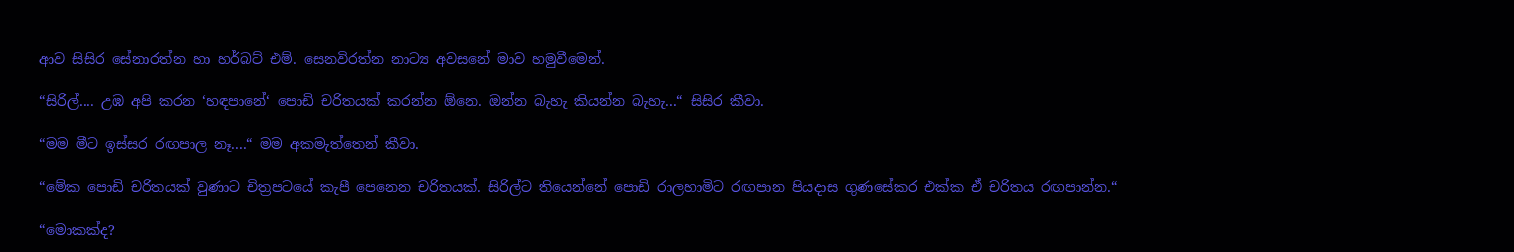ආව සිසිර සේනාරත්න හා හර්බට් එම්. සෙනවිරත්න නාට්‍ය අවසනේ මාව හමුවීමෙන්.

“සිරිල්.... උඹ අපි කරන ‘හඳපානේ‘ පොඩි චරිතයක් කරන්න ඕනෙ. ඔන්න බැහැ කියන්න බැහැ...“ සිසිර කීවා.

“මම මීට ඉස්සර රඟපාල නෑ....“ මම අකමැත්තෙන් කීවා.

“මේක පොඩි චරිතයක් වුණාට චිත්‍රපටයේ කැපී පෙනෙන චරිතයක්. සිරිල්ට තියෙන්නේ පොඩි රාලහාමිට රඟපාන පියදාස ගුණසේකර එක්ක ඒ චරිතය රඟපාන්න.“

“මොකක්ද?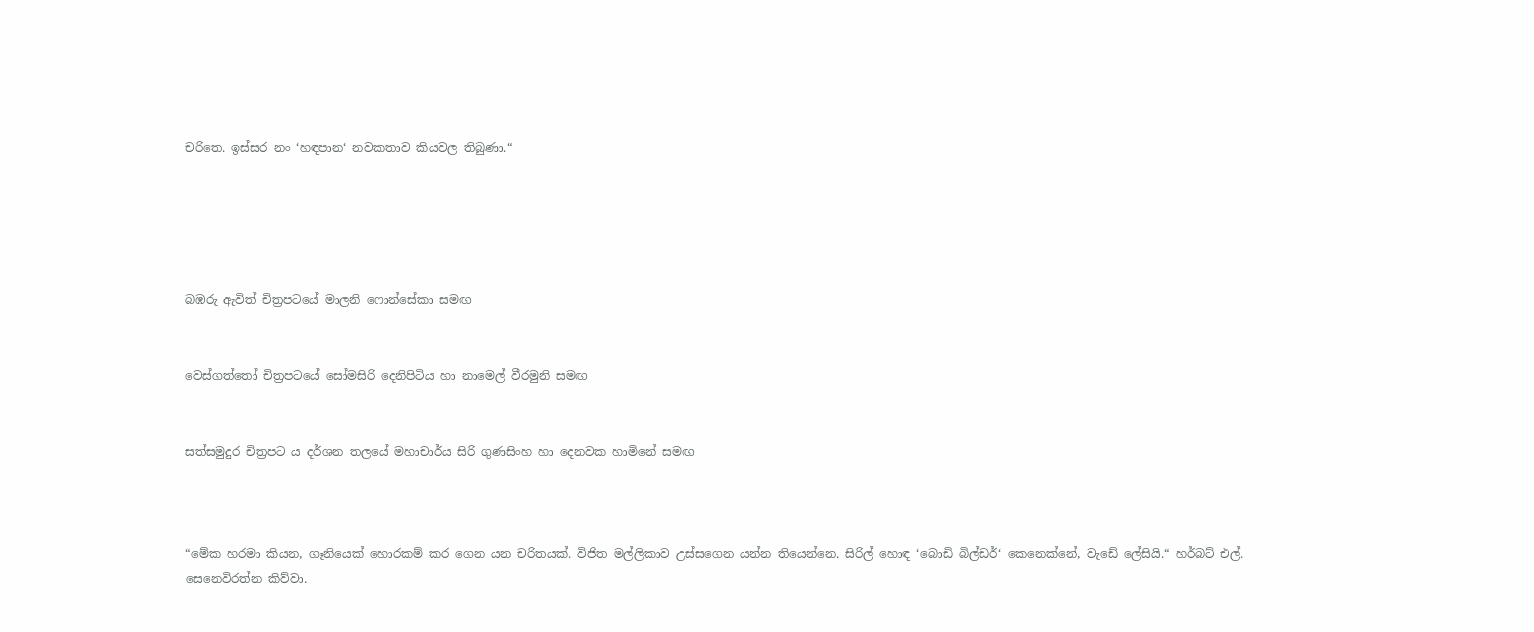චරිතෙ. ඉස්සර නං ‘හඳපාන‘ නවකතාව කියවල තිබුණා.“





බඹරු ඇවිත් චිත්‍රපටයේ මාලනි ෆොන්සේකා සමඟ


වෙස්ගත්තෝ චිත්‍රපටයේ සෝමසිරි දෙනිපිටිය හා නාමෙල් වීරමුනි සමඟ


සත්සමුදුර චිත්‍රපට ය දර්ශන තලයේ මහාචාර්ය සිරි ගුණසිංහ හා දෙනවක හාමිනේ සමඟ



“මේක හරමා කියන, ගෑනියෙක් හොරකම් කර ගෙන යන චරිතයක්. විජිත මල්ලිකාව උස්සගෙන යන්න තියෙන්නෙ. සිරිල් හොඳ ‘බොඩි බිල්ඩර්‘ කෙනෙක්නේ, වැඩේ ලේසියි.“ හර්බට් එල්. සෙනෙවිරත්න කිව්වා.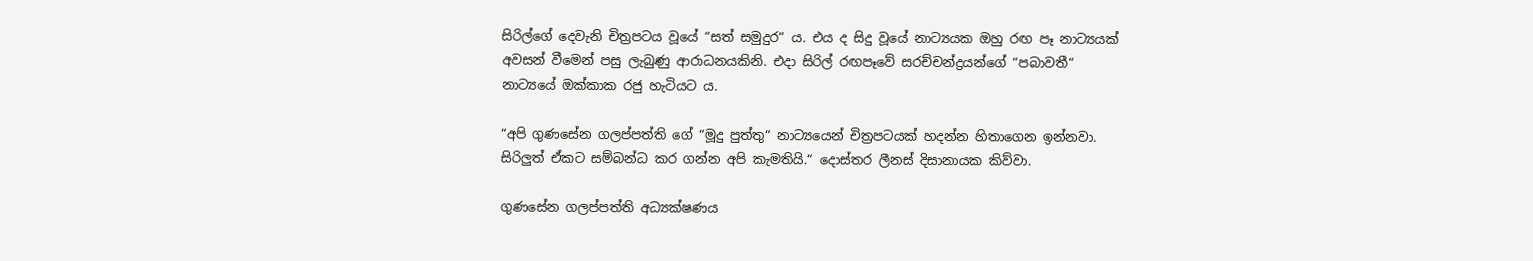සිරිල්ගේ දෙවැනි චිත්‍රපටය වූයේ “සත් සමුදුර“ ය. එය ද සිදු වූයේ නාට්‍යයක ඔහු රඟ පෑ නාට්‍යයක් අවසන් වීමෙන් පසු ලැබුණු ආරාධනයකිනි. එදා සිරිල් රඟපෑවේ සරච්චන්ද්‍රයන්ගේ “පබාවතී“ නාට්‍යයේ ඔක්කාක රජු හැටියට ය.

“අපි ගුණසේන ගලප්පත්ති ගේ “මූදු පුත්තු“ නාට්‍යයෙන් චිත්‍රපටයක් හදන්න හිතාගෙන ඉන්නවා. සිරිලුත් ඒකට සම්බන්ධ කර ගන්න අපි කැමතියි.“ දොස්තර ලීනස් දිසානායක කිව්වා.

ගුණසේන ගලප්පත්ති අධ්‍යක්ෂණය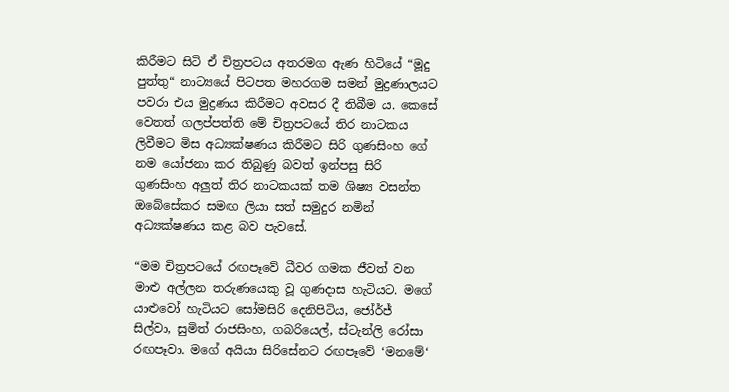කිරීමට සිටි ඒ චිත්‍රපටය අතරමග ඇණ හිටියේ “මූදු පුත්තු“ නාට්‍යයේ පිටපත මහරගම සමන් මුද්‍රණාලයට පවරා එය මුද්‍රණය කිරීමට අවසර දී තිබීම ය. කෙසේ වෙතත් ගලප්පත්ති මේ චිත්‍රපටයේ තිර නාටකය ලිවීමට මිස අධ්‍යක්ෂණය කිරීමට සිරි ගුණසිංහ ගේ නම යෝජනා කර තිබුණු බවත් ඉන්පසු සිරි ගුණසිංහ අලුත් තිර නාටකයක් තම ශිෂ්‍ය වසන්ත ඔබේසේකර සමඟ ලියා සත් සමුදුර නමින් අධ්‍යක්ෂණය කළ බව පැවසේ.

“මම චිත්‍රපටයේ රඟපෑවේ ධීවර ගමක ජීවත් වන මාළු අල්ලන තරුණයෙකු වූ ගුණදාස හැටියට. මගේ යාළුවෝ හැටියට සෝමසිරි දෙනිපිටිය, ජෝර්ජ් සිල්වා, සුමිත් රාජසිංහ, ගබරියෙල්, ස්ටැන්ලි රෝසා රඟපෑවා. මගේ අයියා සිරිසේනට රඟපෑවේ ‘මනමේ‘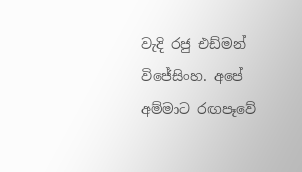වැදි රජු එඩ්මන් විජේසිංහ. අපේ අම්මාට රඟපෑවේ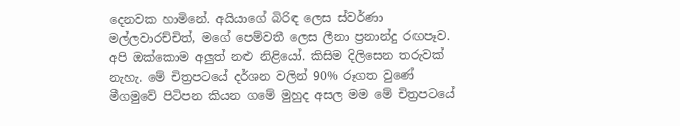දෙනවක හාමිනේ. අයියාගේ බිරිඳ ලෙස ස්වර්ණා මල්ලවාරච්චිත්, මගේ පෙම්වතී ලෙස ලීනා ප්‍රනාන්දු රඟපෑව. අපි ඔක්කොම අලුත් නළු නිළියෝ. කිසිම දිලිසෙන තරුවක් නැහැ. මේ චිත්‍රපටයේ දර්ශන වලින් 90% රූගත වුණේ මීගමුවේ පිටිපන කියන ගමේ මුහුද අසල මම මේ චිත්‍රපටයේ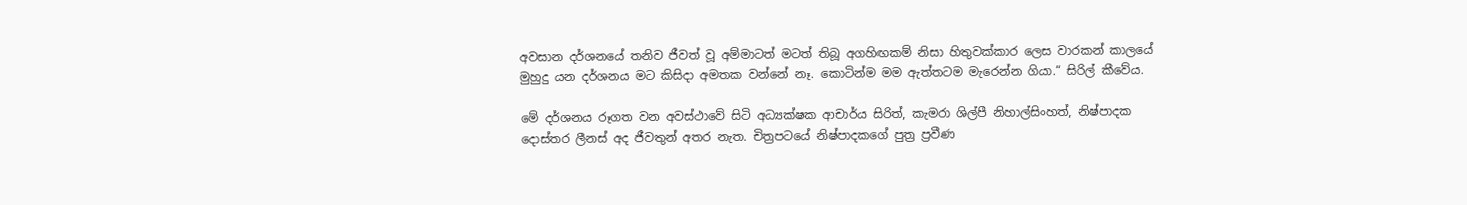අවසාන දර්ශනයේ තනිව ජීවත් වූ අම්මාටත් මටත් තිබූ අගහිඟකම් නිසා හිතුවක්කාර ලෙස වාරකන් කාලයේ මුහුදු යන දර්ශනය මට කිසිදා අමතක වන්නේ නෑ. කොටින්ම මම ඇත්තටම මැරෙන්න ගියා.“ සිරිල් කීවේය.

මේ දර්ශනය රූගත වන අවස්ථාවේ සිටි අධ්‍යක්ෂක ආචාර්ය සිරිත්, කැමරා ශිල්පී නිහාල්සිංහත්, නිෂ්පාදක දොස්තර ලීනස් අද ජීවතුන් අතර නැත. චිත්‍රපටයේ නිෂ්පාදකගේ පුත්‍ර ප්‍රවීණ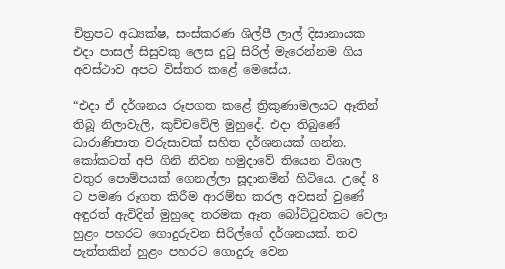චිත්‍රපට අධ්‍යක්ෂ, සංස්කරණ ශිල්පී ලාල් දිසානායක එදා පාසල් සිසුවකු ලෙස දුටු සිරිල් මැරෙන්නම ගිය අවස්ථාව අපට විස්තර කළේ මෙසේය.

“එදා ඒ දර්ශනය රූපගත කළේ ත්‍රිකුණාමලයට ඈතින් තිබූ නිලාවැලි, කුච්චවේලි මුහුදේ. එදා තිබුණේ ධාරාණිපාත වරුසාවක් සහිත දර්ශනයක් ගන්න. කෝකටත් අපි ගිනි නිවන හමුදාවේ තියෙන විශාල වතුර පොම්පයක් ගෙනල්ලා සූදානමින් හිටියෙ. උදේ 8 ට පමණ රූගත කිරීම ආරම්භ කරල අවසන් වුණේ අඳුරත් ඇවිදින් මුහුදෙ තරමක ඈත බෝට්ටුවකට වෙලා හුළං පහරට ගොදුරුවන සිරිල්ගේ දර්ශනයක්. තව පැත්තකින් හුළං පහරට ගොදුරු වෙන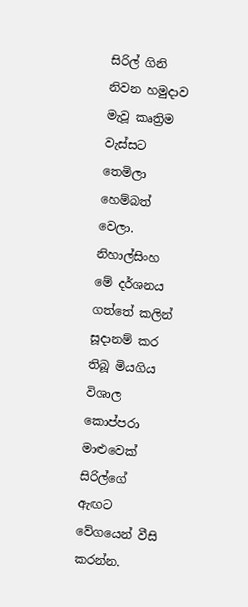සිරිල් ගිනි නිවන හමුදාව මැවූ කෘත්‍රිම වැස්සට තෙමිලා හෙම්බත් වෙලා. නිහාල්සිංහ මේ දර්ශනය ගත්තේ කලින් සූදානම් කර තිබූ මියගිය විශාල කොප්පරා මාළුවෙක් සිරිල්ගේ ඇඟට වේගයෙන් වීසි කරන්න.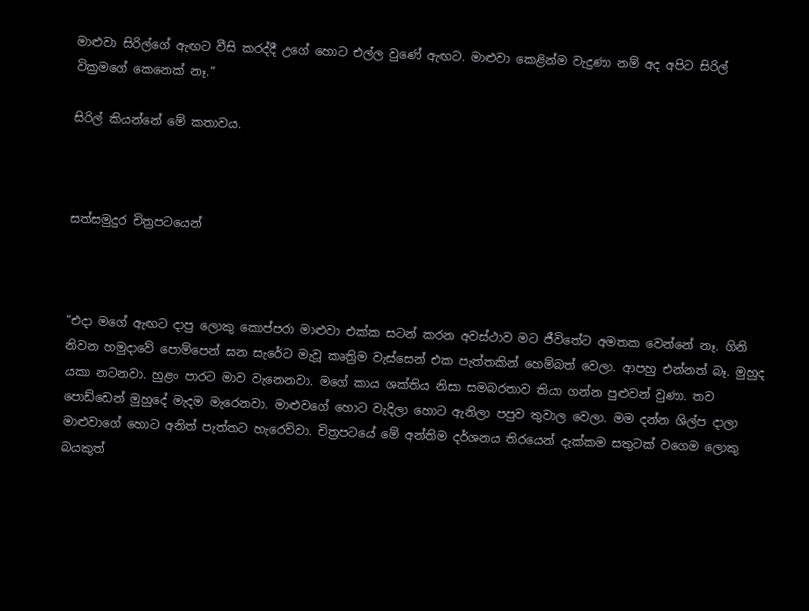මාළුවා සිරිල්ගේ ඇඟට වීසි කරද්දී උගේ හොට එල්ල වුණේ ඇඟට. මාළුවා කෙළින්ම වැදුණා නම් අද අපිට සිරිල් වික්‍රමගේ කෙනෙක් නෑ.“

සිරිල් කියන්නේ මේ කතාවය.



සත්සමුදුර චිත්‍රපටයෙන්



“එදා මගේ ඇඟට දාපු ලොකු කොප්පරා මාළුවා එක්ක සටන් කරන අවස්ථාව මට ජීවිතේට අමතක වෙන්නේ නෑ. ගිනි නිවන හමුදාවේ පොම්පෙන් ඝන සැරේට මැවූ කෘත්‍රිම වැස්සෙන් එක පැත්තකින් හෙම්බත් වෙලා. ආපහු එන්නත් බෑ. මුහුද යකා නටනවා. හුළං පාරට මාව වැනෙනවා. මගේ කාය ශක්තිය නිසා සමබරතාව තියා ගන්න පුළුවන් වුණා. තව පොඩ්ඩෙන් මුහුදේ මැදම මැරෙනවා. මාළුවගේ හොට වැදිලා හොට ඇනිලා පපුව තුවාල වෙලා. මම දන්න ශිල්ප දාලා මාළුවාගේ හොට අනිත් පැත්තට හැරෙව්වා. චිත්‍රපටයේ මේ අන්තිම දර්ශනය තිරයෙන් දැක්කම සතුටක් වගෙම ලොකු බයකුත්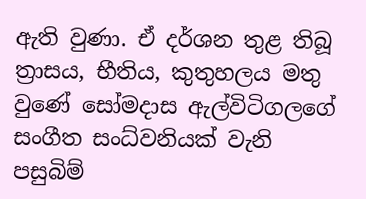ඇති වුණා. ඒ දර්ශන තුළ තිබූ ත්‍රාසය, භීතිය, කුතුහලය මතු වුණේ සෝමදාස ඇල්විටිගලගේ සංගීත සංධ්වනියක් වැනි පසුබිම්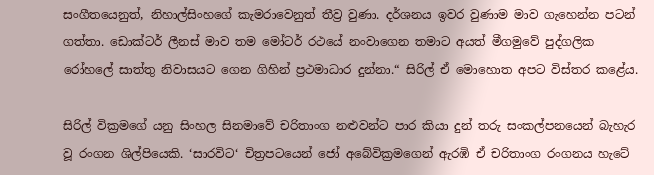සංගීතයෙනුත්, නිහාල්සිංහගේ කැමරාවෙනුත් තීව්‍ර වුණා. දර්ශනය ඉවර වුණාම මාව ගැහෙන්න පටන් ගත්තා. ඩොක්ටර් ලීනස් මාව තම මෝටර් රථයේ නංවාගෙන තමාට අයත් මීගමුවේ පුද්ගලික රෝහලේ සාත්තු නිවාසයට ගෙන ගිහින් ප්‍රථමාධාර දුන්නා.“ සිරිල් ඒ මොහොත අපට විස්තර කළේය.

සිරිල් වික්‍රමගේ යනු සිංහල සිනමාවේ චරිතාංග නළුවන්ට පාර කියා දුන් තරු සංකල්පනයෙන් බැහැර වූ රංගන ශිල්පියෙකි. ‘සාරවිට‘ චිත්‍රපටයෙන් ජෝ අබේවික්‍රමගෙන් ඇරඹි ඒ චරිතාංග රංගනය හැටේ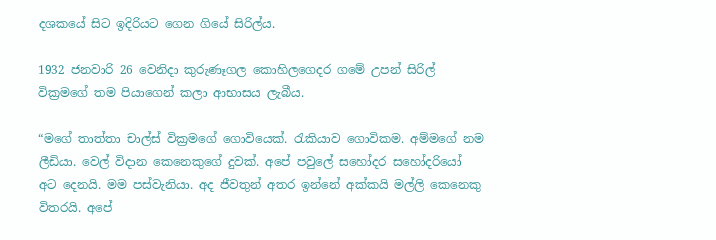දශකයේ සිට ඉදිරියට ගෙන ගියේ සිරිල්ය.

1932 ජනවාරි 26 වෙනිදා කුරුණෑගල කොහිලගෙදර ගමේ උපන් සිරිල් වික්‍රමගේ තම පියාගෙන් කලා ආභාසය ලැබීය.

“මගේ තාත්තා චාල්ස් වික්‍රමගේ ගොවියෙක්. රැකියාව ගොවිකම. අම්මගේ නම ලීඩියා. වෙල් විදාන කෙනෙකුගේ දුවක්. අපේ පවුලේ සහෝදර සහෝදරියෝ අට දෙනයි. මම පස්වැනියා. අද ජීවතුන් අතර ඉන්නේ අක්කයි මල්ලි කෙනෙකු විතරයි. අපේ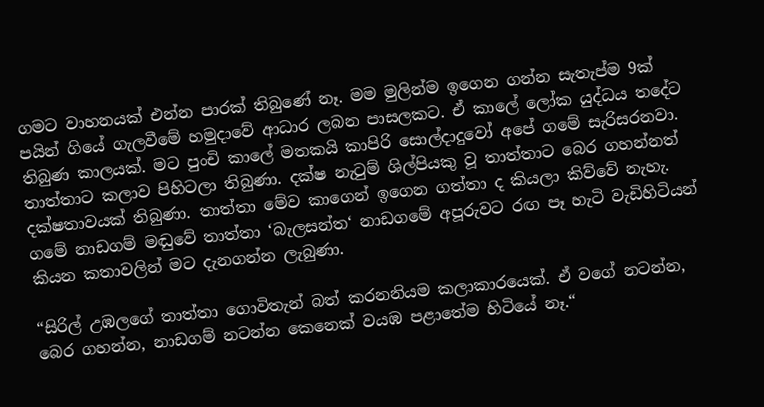ගමට වාහනයක් එන්න පාරක් තිබුණේ නෑ. මම මුලින්ම ඉගෙන ගන්න සැතැප්ම 9ක් පයින් ගියේ ගැලවීමේ හමුදාවේ ආධාර ලබන පාසලකට. ඒ කාලේ ලෝක යුද්ධය තදේට තිබුණ කාලයක්. මට පුංචි කාලේ මතකයි කාපිරි සොල්දාදුවෝ අපේ ගමේ සැරිසරනවා. තාත්තාට කලාව පිහිටලා තිබුණා. දක්ෂ නැටුම් ශිල්පියකු වූ තාත්තාට බෙර ගහන්නත් දක්ෂතාවයක් තිබුණා. තාත්තා මේව කාගෙන් ඉගෙන ගත්තා ද කියලා කිව්වේ නැහැ. ගමේ නාඩගම් මඬුවේ තාත්තා ‘බැලසන්ත‘ නාඩගමේ අපූරුවට රඟ පෑ හැටි වැඩිහිටියන් කියන කතාවලින් මට දැනගන්න ලැබුණා.

“සිරිල් උඹලගේ තාත්තා ගොවිතැන් බත් කරනනියම කලාකාරයෙක්. ඒ වගේ නටන්න, බෙර ගහන්න, නාඩගම් නටන්න කෙනෙක් වයඹ පළාතේම හිටියේ නෑ.“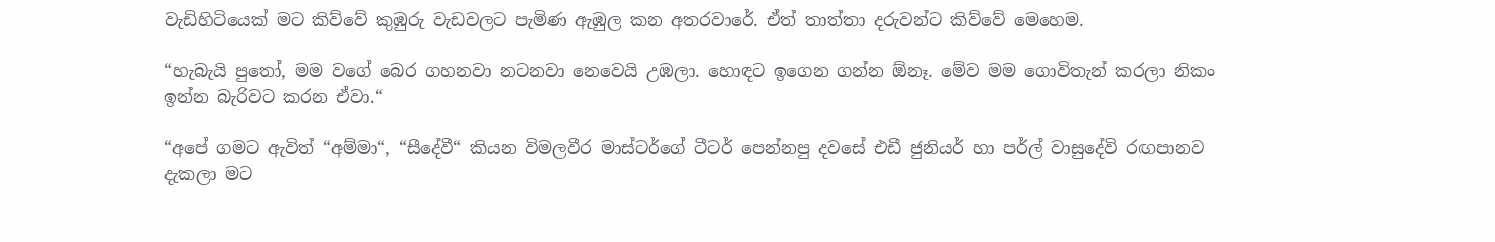වැඩිහිටියෙක් මට කිව්වේ කුඹුරු වැඩවලට පැමිණ ඇඹුල කන අතරවාරේ. ඒත් තාත්තා දරුවන්ට කිව්වේ මෙහෙම.

“හැබැයි පුතෝ, මම වගේ බෙර ගහනවා නටනවා නෙවෙයි උඹලා. හොඳට ඉගෙන ගන්න ඕනෑ. මේව මම ගොවිතැන් කරලා නිකං ඉන්න බැරිවට කරන ඒවා.“

“අපේ ගමට ඇවිත් “අම්මා“, “සීදේවී“ කියන විමලවීර මාස්ටර්ගේ ටීටර් පෙන්නපු දවසේ එඩී ජුනියර් හා පර්ල් වාසුදේවි රඟපානව දැකලා මට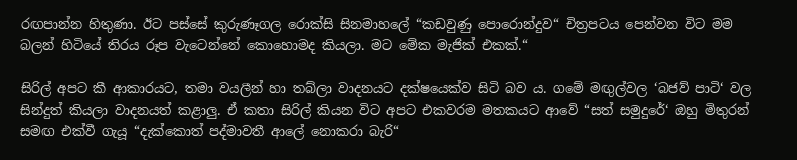රඟපාන්න හිතුණා. ඊට පස්සේ කුරුණෑගල රොක්සි සිනමාහලේ “කඩවුණු පොරොන්දුව“ චිත්‍රපටය පෙන්වන විට මම බලන් හිටියේ තිරය රූප වැටෙන්නේ කොහොමද කියලා. මට මේක මැජික් එකක්.“

සිරිල් අපට කී ආකාරයට, තමා වයලීන් හා තබ්ලා වාදනයට දක්ෂයෙක්ව සිටි බව ය. ගමේ මඟුල්වල ‘බජව් පාටි‘ වල සින්දුත් කියලා වාදනයත් කළාලු. ඒ කතා සිරිල් කියන විට අපට එකවරම මතකයට ආවේ “සත් සමුදුරේ‘ ඔහු මිතුරන් සමඟ එක්වී ගැයූ “දැක්කොත් පද්මාවතී ආලේ නොකරා බැරි“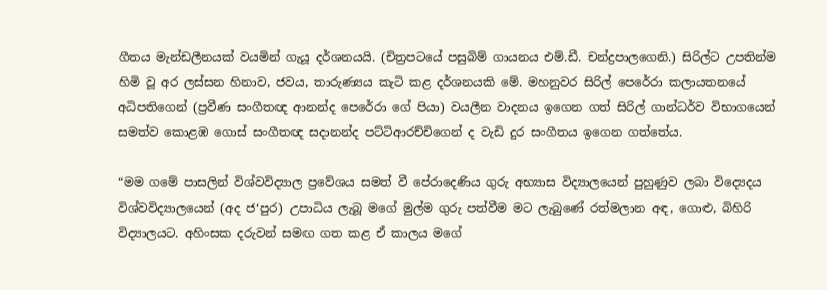ගීතය මැන්ඩලීනයක් වයමින් ගැයූ දර්ශනයයි. (චිත්‍රපටයේ පසුබිම් ගායනය එම්.ඩී. චන්ද්‍රපාලගෙනි.) සිරිල්ට උපතින්ම හිමි වූ අර ලස්සන හිනාව, ජවය, තාරුණ්‍යය කැටි කළ දර්ශනයකි මේ. මහනුවර සිරිල් පෙරේරා කලායතනයේ අධිපතිගෙන් (ප්‍රවීණ සංගීතඥ ආනන්ද පෙරේරා ගේ පියා) වයලීන වාදනය ඉගෙන ගත් සිරිල් ගාන්ධර්ව විභාගයෙන් සමත්ව කොළඹ ගොස් සංගීතඥ සදානන්ද පට්ටිආරච්චිගෙන් ද වැඩි දුර සංගීතය ඉගෙන ගත්තේය.

“මම ගමේ පාසලින් විශ්වවිද්‍යාල ප්‍රවේශය සමත් වී පේරාදෙණිය ගුරු අභ්‍යාස විද්‍යාලයෙන් පුහුණුව ලබා විද්‍යෙදය විශ්වවිද්‍යාලයෙන් (අද ජ‘පුර) උපාධිය ලැබූ මගේ මුල්ම ගුරු පත්වීම මට ලැබුණේ රත්මලාන අඳ, ගොළු, බිහිරි විද්‍යාලයට. අහිංසක දරුවන් සමඟ ගත කළ ඒ කාලය මගේ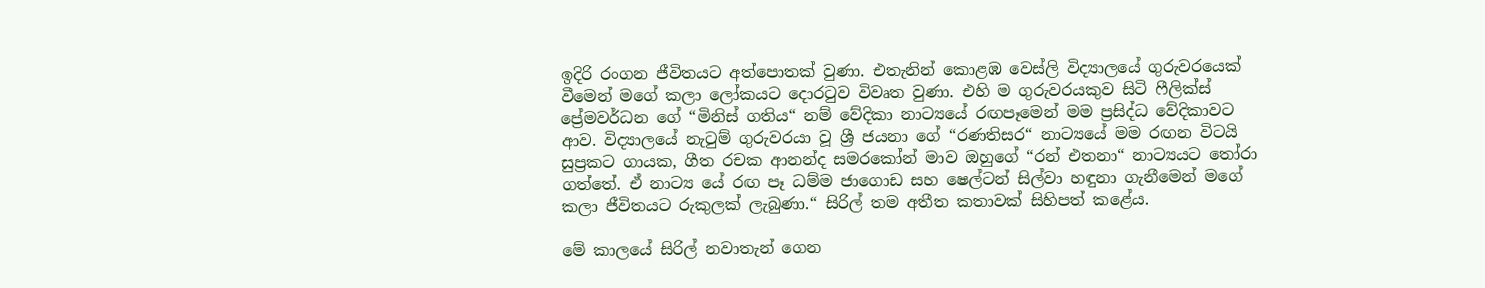ඉදිරි රංගන ජීවිතයට අත්පොතක් වුණා. එතැනින් කොළඹ වෙස්ලි විද්‍යාලයේ ගුරුවරයෙක් වීමෙන් මගේ කලා ලෝකයට දොරටුව විවෘත වුණා. එහි ම ගුරුවරයකුව සිටි ෆීලික්ස් ප්‍රේමවර්ධන ගේ “මිනිස් ගතිය“ නම් වේදිකා නාට්‍යයේ රඟපෑමෙන් මම ප්‍රසිද්ධ වේදිකාවට ආව. විද්‍යාලයේ නැටුම් ගුරුවරයා වූ ශ්‍රී ජයනා ගේ “රණතිසර“ නාට්‍යයේ මම රඟන විටයි සුප්‍රකට ගායක, ගීත රචක ආනන්ද සමරකෝන් මාව ඔහුගේ “රන් එතනා“ නාට්‍යයට තෝරා ගත්තේ. ඒ නාට්‍ය යේ රඟ පෑ ධම්ම ජාගොඩ සහ ෂෙල්ටන් සිල්වා හඳුනා ගැනීමෙන් මගේ කලා ජීවිතයට රුකුලක් ලැබුණා.“ සිරිල් තම අතීත කතාවක් සිහිපත් කළේය.

මේ කාලයේ සිරිල් නවාතැන් ගෙන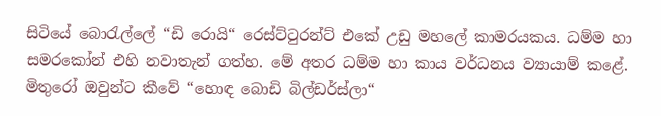සිටියේ බොරැල්ලේ “ඩි රොයි“ රෙස්ට්ටුරන්ට් එකේ උඩු මහලේ කාමරයකය. ධම්ම හා සමරකෝන් එහි නවාතැන් ගත්හ. මේ අතර ධම්ම හා කාය වර්ධනය ව්‍යායාම් කළේ. මිතුරෝ ඔවුන්ට කීවේ “හොඳ බොඩි බිල්ඩර්ස්ලා“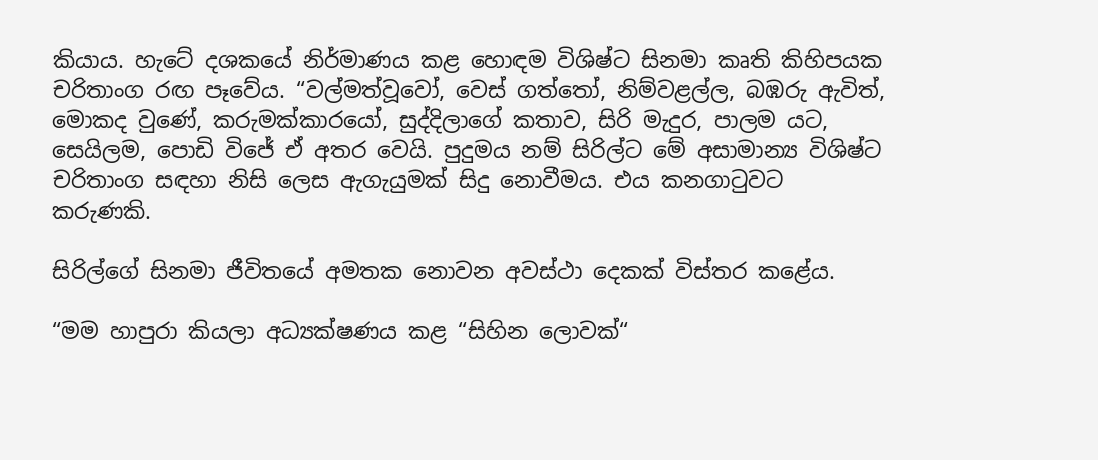කියාය. හැටේ දශකයේ නිර්මාණය කළ හොඳම විශිෂ්ට සිනමා කෘති කිහිපයක චරිතාංග රඟ පෑවේය. “වල්මත්වූවෝ, වෙස් ගත්තෝ, නිම්වළල්ල, බඹරු ඇවිත්, මොකද වුණේ, කරුමක්කාරයෝ, සුද්දිලාගේ කතාව, සිරි මැදුර, පාලම යට, සෙයිලම, පොඩි විජේ ඒ අතර වෙයි. පුදුමය නම් සිරිල්ට මේ අසාමාන්‍ය විශිෂ්ට චරිතාංග සඳහා නිසි ලෙස ඇගැයුමක් සිදු නොවීමය. එය කනගාටුවට කරුණකි.

සිරිල්ගේ සිනමා ජීවිතයේ අමතක නොවන අවස්ථා දෙකක් විස්තර කළේය.

“මම හාපුරා කියලා අධ්‍යක්ෂණය කළ “සිහින ලොවක්“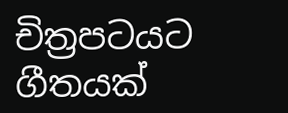චිත්‍රපටයට ගීතයක්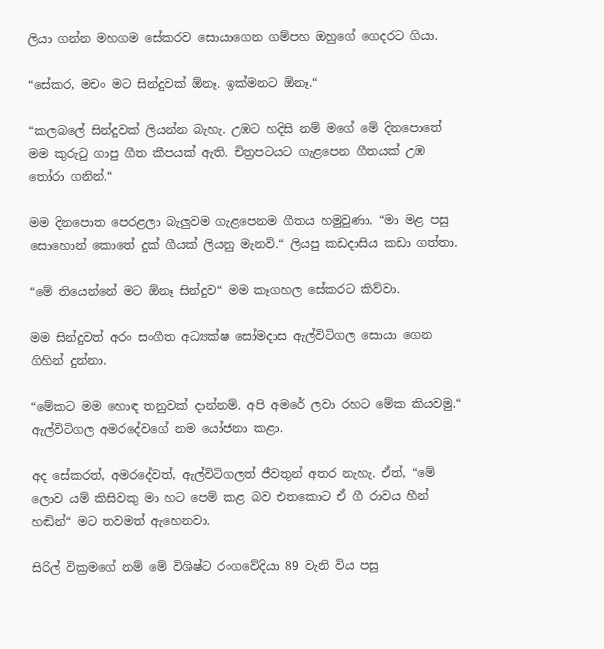ලියා ගන්න මහගම සේකරව සොයාගෙන ගම්පහ ඔහුගේ ගෙදරට ගියා.

“සේකර, මචං මට සින්දුවක් ඕනෑ. ඉක්මනට ඕනෑ.“

“කලබලේ සින්දුවක් ලියන්න බැහැ. උඹට හදිසි නම් මගේ මේ දිනපොතේ මම කුරුටු ගාපු ගීත කීපයක් ඇති. චිත්‍රපටයට ගැළපෙන ගීතයක් උඹ තෝරා ගනින්.“

මම දිනපොත පෙරළලා බැලුවම ගැළපෙනම ගීතය හමුවුණා. “මා මළ පසු සොහොන් කොතේ දුක් ගීයක් ලියනු මැනවි.“ ලියපු කඩදාසිය කඩා ගත්තා.

“මේ තියෙන්නේ මට ඕනෑ සින්දුව“ මම කෑගහල සේකරට කිව්වා.

මම සින්දුවත් අරං සංගීත අධ්‍යක්ෂ සෝමදාස ඇල්විටිගල සොයා ගෙන ගිහින් දුන්නා.

“මේකට මම හොඳ තනුවක් දාන්නම්. අපි අමරේ ලවා රහට මේක කියවමු.“ ඇල්විටිගල අමරදේවගේ නම යෝජනා කළා.

අද සේකරත්, අමරදේවත්, ඇල්විටිගලත් ජීවතුන් අතර නැහැ. ඒත්, “මේ ලොව යම් කිසිවකු මා හට පෙම් කළ බව එතකොට ඒ ගී රාවය හීන් හඬින්“ මට තවමත් ඇහෙනවා.

සිරිල් වික්‍රමගේ නම් මේ විශිෂ්ට රංගවේදියා 89 වැනි විය පසු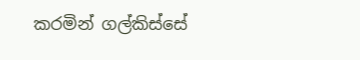කරමින් ගල්කිස්සේ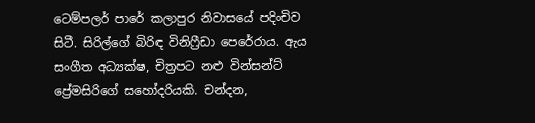ටෙම්පලර් පාරේ කලාපුර නිවාසයේ පදිංචිව සිටී. සිරිල්ගේ බිරිඳ විනිෆ්‍රීඩා පෙරේරාය. ඇය සංගීත අධ්‍යක්ෂ, චිත්‍රපට නළු වින්සන්ට් ප්‍රේමසිරිගේ සහෝදරියකි. චන්දන,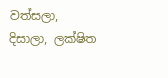වත්සලා, දිසාලා, ලක්ෂිත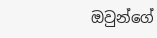ඔවුන්ගේ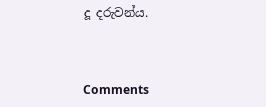දූ දරුවන්ය.



Comments